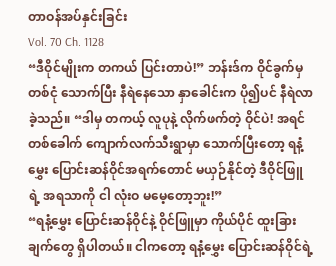တာဝန်အပ်နှင်းခြင်း
Vol. 70 Ch. 1128
“ဒီဝိုင်မျိုးက တကယ် ပြင်းတာပဲ!” ဘန်းဒ်က ဝိုင်ခွက်မှ တစ်ငုံ သောက်ပြီး နီရဲနေသော နှာခေါင်းက ပို၍ပင် နီရဲလာခဲ့သည်။ “ဒါမှ တကယ့် လူပုနဲ့ လိုက်ဖက်တဲ့ ဝိုင်ပဲ! အရင်တစ်ခေါက် ကျောက်လက်သီးရွာမှာ သောက်ပြီးတော့ ရနံ့မွှေး ပြောင်းဆန်ဝိုင်အရက်တောင် မယှဉ်နိုင်တဲ့ ဒီဝိုင်ဖြူရဲ့ အရသာကို ငါ လုံးဝ မမေ့တော့ဘူး!”
“ရနံ့မွှေး ပြောင်းဆန်ဝိုင်နဲ့ ဝိုင်ဖြူမှာ ကိုယ်ပိုင် ထူးခြားချက်တွေ ရှိပါတယ်။ ငါကတော့ ရနံ့မွှေး ပြောင်းဆန်ဝိုင်ရဲ့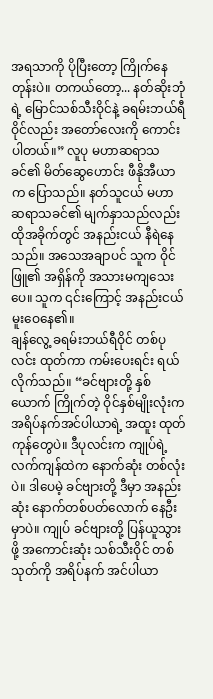အရသာကို ပိုပြီးတော့ ကြိုက်နေတုန်းပဲ။ တကယ်တော့... နတ်ဆိုးဘုံရဲ့ မြောင်သစ်သီးဝိုင်နဲ့ ခရမ်းဘယ်ရီဝိုင်လည်း အတော်လေးကို ကောင်းပါတယ်။” လူပု မဟာဆရာသခင်၏ မိတ်ဆွေဟောင်း ဖီနိုအီယာက ပြောသည်။ နတ်သူငယ် မဟာဆရာသခင်၏ မျက်နှာသည်လည်း ထိုအခိုက်တွင် အနည်းငယ် နီရဲနေသည်။ အသေအချာပင် သူက ဝိုင်ဖြူ၏ အရှိန်ကို အသားမကျသေးပေ။ သူက ၎င်းကြောင့် အနည်းငယ် မူးဝေနေ၏။
ချန်လွေ့ ခရမ်းဘယ်ရီဝိုင် တစ်ပုလင်း ထုတ်ကာ ကမ်းပေးရင်း ရယ်လိုက်သည်။ “ခင်ဗျားတို့ နှစ်ယောက် ကြိုက်တဲ့ ဝိုင်နှစ်မျိုးလုံးက အရိပ်နက်အင်ပါယာရဲ့ အထူး ထုတ်ကုန်တွေပဲ။ ဒီပုလင်းက ကျုပ်ရဲ့ လက်ကျန်ထဲက နောက်ဆုံး တစ်လုံးပဲ။ ဒါပေမဲ့ ခင်ဗျားတို့ ဒီမှာ အနည်းဆုံး နောက်တစ်ပတ်လောက် နေဦးမှာပဲ။ ကျုပ် ခင်ဗျားတို့ ပြန်ယူသွားဖို့ အကောင်းဆုံး သစ်သီးဝိုင် တစ်သုတ်ကို အရိပ်နက် အင်ပါယာ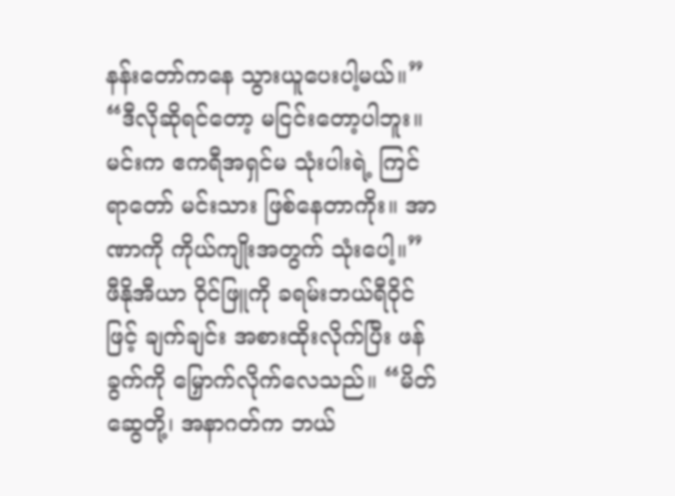နန်းတော်ကနေ သွားယူပေးပါ့မယ်။”
“ဒီလိုဆိုရင်တော့ မငြင်းတော့ပါဘူး။ မင်းက ဧကရီအရှင်မ သုံးပါးရဲ့ ကြင်ရာတော် မင်းသား ဖြစ်နေတာကိုး။ အာဏာကို ကိုယ်ကျိုးအတွက် သုံးပေါ့။” ဖီနိုအီယာ ဝိုင်ဖြူကို ခရမ်းဘယ်ရီဝိုင်ဖြင့် ချက်ချင်း အစားထိုးလိုက်ပြီး ဖန်ခွက်ကို မြှောက်လိုက်လေသည်။ “မိတ်ဆွေတို့၊ အနာဂတ်က ဘယ်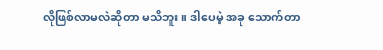လိုဖြစ်လာမလဲဆိုတာ မသိဘူး။ ဒါပေမဲ့ အခု သောက်တာ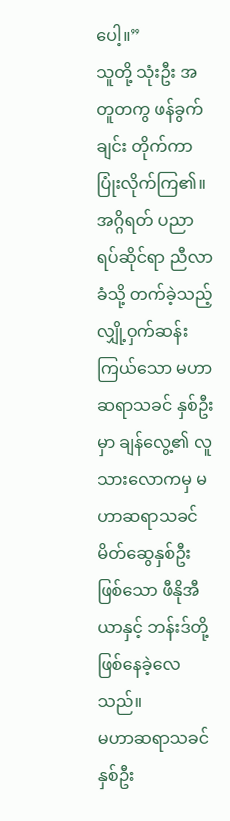ပေါ့။”
သူတို့ သုံးဦး အတူတကွ ဖန်ခွက်ချင်း တိုက်ကာ ပြုံးလိုက်ကြ၏။
အဂ္ဂိရတ် ပညာရပ်ဆိုင်ရာ ညီလာခံသို့ တက်ခဲ့သည့် လျှို့ဝှက်ဆန်းကြယ်သော မဟာဆရာသခင် နှစ်ဦးမှာ ချန်လွေ့၏ လူသားလောကမှ မဟာဆရာသခင် မိတ်ဆွေနှစ်ဦး ဖြစ်သော ဖီနိုအီယာနှင့် ဘန်းဒ်တို့ ဖြစ်နေခဲ့လေသည်။
မဟာဆရာသခင် နှစ်ဦး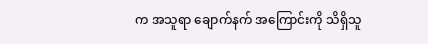က အသူရာ ချောက်နက် အကြောင်းကို သိရှိသူ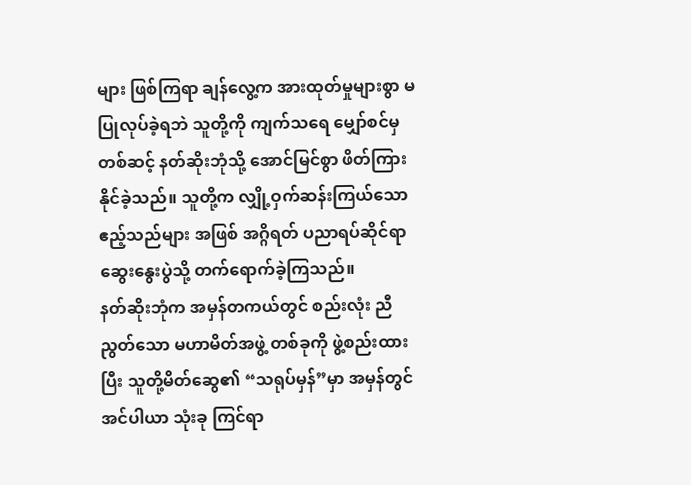များ ဖြစ်ကြရာ ချန်လွေ့က အားထုတ်မှုများစွာ မပြုလုပ်ခဲ့ရဘဲ သူတို့ကို ကျက်သရေ မျှော်စင်မှတစ်ဆင့် နတ်ဆိုးဘုံသို့ အောင်မြင်စွာ ဖိတ်ကြားနိုင်ခဲ့သည်။ သူတို့က လျှို့ဝှက်ဆန်းကြယ်သော ဧည့်သည်များ အဖြစ် အဂ္ဂိရတ် ပညာရပ်ဆိုင်ရာ ဆွေးနွေးပွဲသို့ တက်ရောက်ခဲ့ကြသည်။
နတ်ဆိုးဘုံက အမှန်တကယ်တွင် စည်းလုံး ညီညွတ်သော မဟာမိတ်အဖွဲ့ တစ်ခုကို ဖွဲ့စည်းထားပြီး သူတို့မိတ်ဆွေ၏ “သရုပ်မှန်”မှာ အမှန်တွင် အင်ပါယာ သုံးခု ကြင်ရာ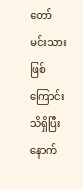တော် မင်းသား ဖြစ်ကြောင်း သိရှိပြီးနောက်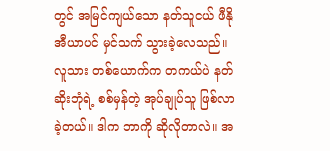တွင် အမြင်ကျယ်သော နတ်သူငယ် ဖီနိုအီယာပင် မှင်သက် သွားခဲ့လေသည်။ လူသား တစ်ယောက်က တကယ်ပဲ နတ်ဆိုးဘုံရဲ့ စစ်မှန်တဲ့ အုပ်ချုပ်သူ ဖြစ်လာခဲ့တယ်။ ဒါက ဘာကို ဆိုလိုတာလဲ။ အ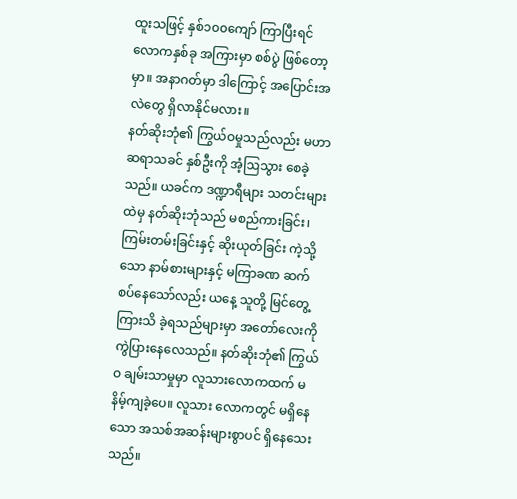ထူးသဖြင့် နှစ်၁၀၀ကျော် ကြာပြီးရင် လောကနှစ်ခု အကြားမှာ စစ်ပွဲ ဖြစ်တော့မှာ။ အနာဂတ်မှာ ဒါကြောင့် အပြောင်းအလဲတွေ ရှိလာနိုင်မလား။
နတ်ဆိုးဘုံ၏ ကြွယ်ဝမှုသည်လည်း မဟာဆရာသခင် နှစ်ဦးကို အံ့ဩသွား စေခဲ့သည်။ ယခင်က ဒဏ္ဍာရီများ သတင်းများထဲမှ နတ်ဆိုးဘုံသည် မစည်ကားခြင်း၊ ကြမ်းတမ်းခြင်းနှင့် ဆိုးယုတ်ခြင်း ကဲ့သို့သော နာမ်စားများနှင့် မကြာခဏ ဆက်စပ်နေသော်လည်း ယနေ့ သူတို့ မြင်တွေ့ကြားသိ ခဲ့ရသည်များမှာ အတော်လေးကို ကွဲပြားနေလေသည်။ နတ်ဆိုးဘုံ၏ ကြွယ်ဝ ချမ်းသာမှုမှာ လူသားလောကထက် မနိမ့်ကျခဲ့ပေ။ လူသား လောကတွင် မရှိနေသော အသစ်အဆန်းများစွာပင် ရှိနေသေးသည်။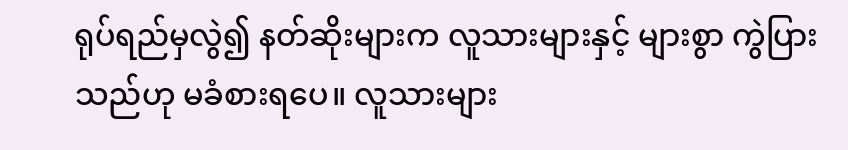ရုပ်ရည်မှလွဲ၍ နတ်ဆိုးများက လူသားများနှင့် များစွာ ကွဲပြားသည်ဟု မခံစားရပေ။ လူသားများ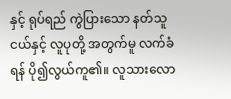နှင့် ရုပ်ရည် ကွဲပြားသော နတ်သူငယ်နှင့် လူပုတို့ အတွက်မူ လက်ခံရန် ပို၍လွယ်ကူ၏။ လူသားလော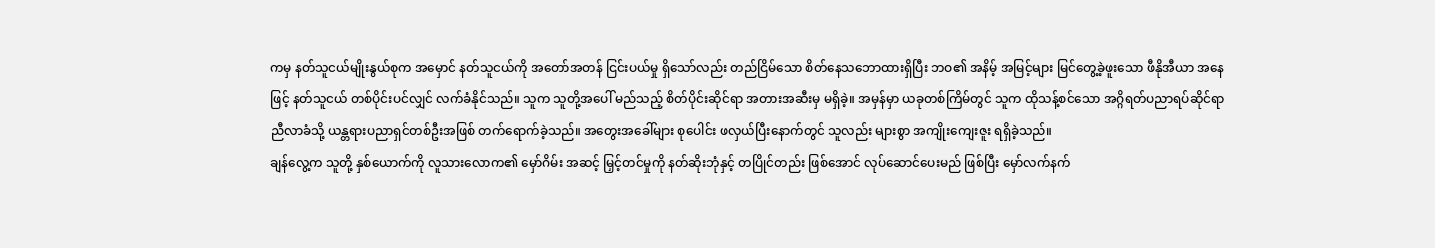ကမှ နတ်သူငယ်မျိုးနွယ်စုက အမှောင် နတ်သူငယ်ကို အတော်အတန် ငြင်းပယ်မှု ရှိသော်လည်း တည်ငြိမ်သော စိတ်နေသဘောထားရှိပြီး ဘဝ၏ အနိမ့် အမြင့်များ မြင်တွေ့ခဲ့ဖူးသော ဖီနိုအီယာ အနေဖြင့် နတ်သူငယ် တစ်ပိုင်းပင်လျှင် လက်ခံနိုင်သည်။ သူက သူတို့အပေါ် မည်သည့် စိတ်ပိုင်းဆိုင်ရာ အတားအဆီးမှ မရှိခဲ့။ အမှန်မှာ ယခုတစ်ကြိမ်တွင် သူက ထိုသန့်စင်သော အဂ္ဂိရတ်ပညာရပ်ဆိုင်ရာ ညီလာခံသို့ ယန္တရားပညာရှင်တစ်ဦးအဖြစ် တက်ရောက်ခဲ့သည်။ အတွေးအခေါ်များ စုပေါင်း ဖလှယ်ပြီးနောက်တွင် သူလည်း များစွာ အကျိုးကျေးဇူး ရရှိခဲ့သည်။
ချန်လွေ့က သူတို့ နှစ်ယောက်ကို လူသားလောက၏ မှော်ဂိမ်း အဆင့် မြှင့်တင်မှုကို နတ်ဆိုးဘုံနှင့် တပြိုင်တည်း ဖြစ်အောင် လုပ်ဆောင်ပေးမည် ဖြစ်ပြီး မှော်လက်နက်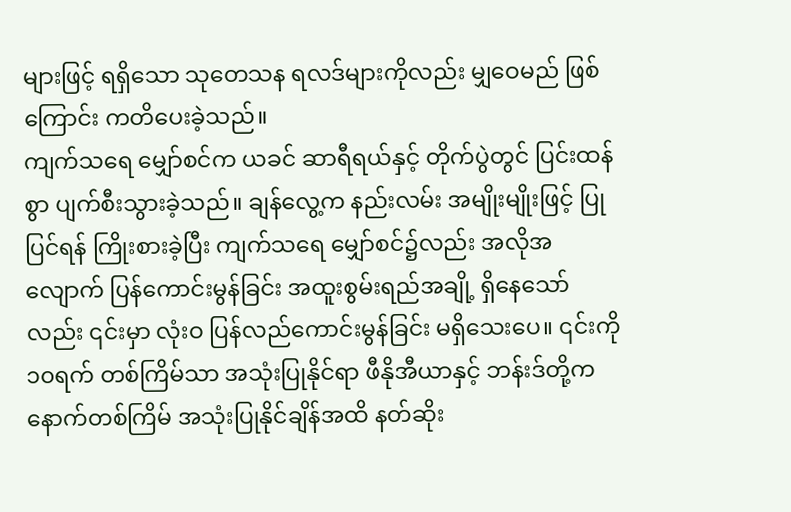များဖြင့် ရရှိသော သုတေသန ရလဒ်များကိုလည်း မျှဝေမည် ဖြစ်ကြောင်း ကတိပေးခဲ့သည်။
ကျက်သရေ မျှော်စင်က ယခင် ဆာရီရယ်နှင့် တိုက်ပွဲတွင် ပြင်းထန်စွာ ပျက်စီးသွားခဲ့သည်။ ချန်လွေ့က နည်းလမ်း အမျိုးမျိုးဖြင့် ပြုပြင်ရန် ကြိုးစားခဲ့ပြီး ကျက်သရေ မျှော်စင်၌လည်း အလိုအလျောက် ပြန်ကောင်းမွန်ခြင်း အထူးစွမ်းရည်အချို့ ရှိနေသော်လည်း ၎င်းမှာ လုံးဝ ပြန်လည်ကောင်းမွန်ခြင်း မရှိသေးပေ။ ၎င်းကို ၁၀ရက် တစ်ကြိမ်သာ အသုံးပြုနိုင်ရာ ဖီနိုအီယာနှင့် ဘန်းဒ်တို့က နောက်တစ်ကြိမ် အသုံးပြုနိုင်ချိန်အထိ နတ်ဆိုး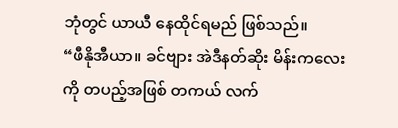ဘုံတွင် ယာယီ နေထိုင်ရမည် ဖြစ်သည်။
“ဖီနိုအီယာ။ ခင်ဗျား အဲဒီနတ်ဆိုး မိန်းကလေးကို တပည့်အဖြစ် တကယ် လက်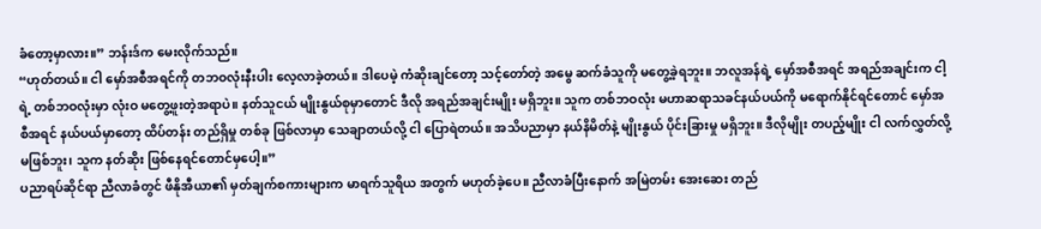ခံတော့မှာလား။” ဘန်းဒ်က မေးလိုက်သည်။
“ဟုတ်တယ်။ ငါ မှော်အစီအရင်ကို တဘဝလုံးနီးပါး လေ့လာခဲ့တယ်။ ဒါပေမဲ့ ကံဆိုးချင်တော့ သင့်တော်တဲ့ အမွေ ဆက်ခံသူကို မတွေ့ခဲ့ရဘူး။ ဘလူအန်ရဲ့ မှော်အစီအရင် အရည်အချင်းက ငါ့ရဲ့ တစ်ဘဝလုံးမှာ လုံးဝ မတွေ့ဖူးတဲ့အရာပဲ။ နတ်သူငယ် မျိုးနွယ်စုမှာတောင် ဒီလို အရည်အချင်းမျိုး မရှိဘူး။ သူက တစ်ဘဝလုံး မဟာဆရာသခင်နယ်ပယ်ကို မရောက်နိုင်ရင်တောင် မှော်အစီအရင် နယ်ပယ်မှာတော့ ထိပ်တန်း တည်ရှိမှု တစ်ခု ဖြစ်လာမှာ သေချာတယ်လို့ ငါ ပြောရဲတယ်။ အသိပညာမှာ နယ်နိမိတ်နဲ့ မျိုးနွယ် ပိုင်းခြားမှု မရှိဘူး။ ဒီလိုမျိုး တပည့်မျိုး ငါ လက်လွှတ်လို့ မဖြစ်ဘူး၊ သူက နတ်ဆိုး ဖြစ်နေရင်တောင်မှပေါ့။”
ပညာရပ်ဆိုင်ရာ ညီလာခံတွင် ဖီနိုအီယာ၏ မှတ်ချက်စကားများက မာရက်သူရိယ အတွက် မဟုတ်ခဲ့ပေ။ ညီလာခံပြီးနောက် အမြဲတမ်း အေးဆေး တည်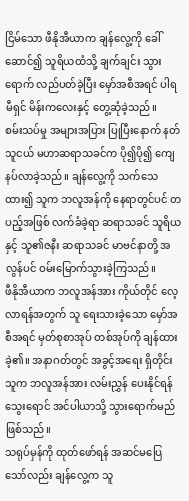ငြိမ်သော ဖီနိုအီယာက ချန်လွေ့ကို ခေါ်ဆောင်၍ သူရိယထံသို့ ချက်ချင်း သွားရောက် လည်ပတ်ခဲ့ပြီး မှော်အစီအရင် ပါရမီရှင် မိန်းကလေးနှင့် တွေ့ဆုံခဲ့သည်။
စမ်းသပ်မှု အများအပြား ပြုပြီးနောက် နတ်သူငယ် မဟာဆရာသခင်က ပို၍ပို၍ ကျေနပ်လာခဲ့သည်။ ချန်လွေ့ကို သက်သေထား၍ သူက ဘလူအန်ကို နေရာတွင်ပင် တပည့်အဖြစ် လက်ခံခဲ့ရာ ဆရာသခင် သူရိယနှင့် သူ၏ဇနီး ဆရာသခင် မာဗင်နာတို့ အလွန်ပင် ဝမ်းမြောက်သွားခဲ့ကြသည်။
ဖီနိုအီယာက ဘလူအန်အား ကိုယ်တိုင် လေ့လာရန်အတွက် သူ ရေးသားခဲ့သော မှော်အစီအရင် မှတ်စုစာအုပ် တစ်အုပ်ကို ချန်ထားခဲ့၏။ အနာဂတ်တွင် အခွင့်အရေး ရှိတိုင်း သူက ဘလူအန်အား လမ်းညွှန် ပေးနိုင်ရန် သွေးရောင် အင်ပါယာသို့ သွားရောက်မည် ဖြစ်သည်။
သရုပ်မှန်ကို ထုတ်ဖော်ရန် အဆင်မပြေ သော်လည်း ချန်လွေ့က သူ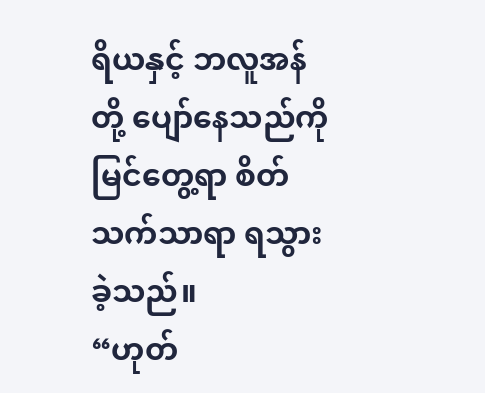ရိယနှင့် ဘလူအန်တို့ ပျော်နေသည်ကို မြင်တွေ့ရာ စိတ်သက်သာရာ ရသွားခဲ့သည်။
“ဟုတ်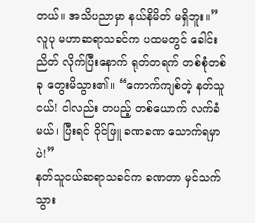တယ်။ အသိပညာမှာ နယ်နိမိတ် မရှိဘူး။” လူပု မဟာဆရာသခင်က ပထမတွင် ခေါင်းညိတ် လိုက်ပြီးနောက် ရုတ်တရက် တစ်စုံတစ်ခု တွေးမိသွား၏။ “ကောက်ကျစ်တဲ့ နတ်သူငယ်! ငါလည်း တပည့် တစ်ယောက် လက်ခံမယ်၊ ပြီးရင် ဝိုင်ဖြူ ခဏခဏ သောက်ရမှာပဲ!”
နတ်သူငယ်ဆရာသခင်က ခဏတာ မှင်သက်သွား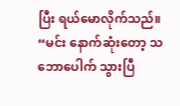ပြီး ရယ်မောလိုက်သည်။ “မင်း နောက်ဆုံးတော့ သဘောပေါက် သွားပြီ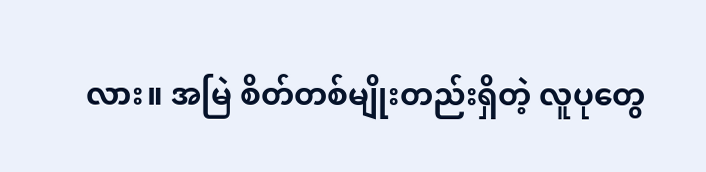လား။ အမြဲ စိတ်တစ်မျိုးတည်းရှိတဲ့ လူပုတွေ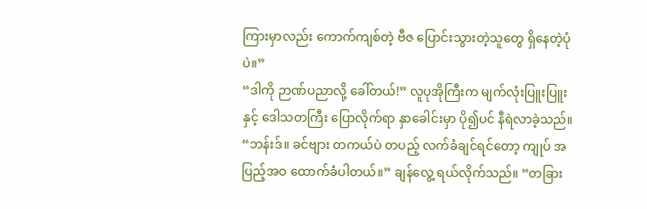ကြားမှာလည်း ကောက်ကျစ်တဲ့ ဗီဇ ပြောင်းသွားတဲ့သူတွေ ရှိနေတဲ့ပုံပဲ။”
“ဒါကို ဉာဏ်ပညာလို့ ခေါ်တယ်!” လူပုအိုကြီးက မျက်လုံးပြူးပြူးနှင့် ဒေါသတကြီး ပြောလိုက်ရာ နှာခေါင်းမှာ ပို၍ပင် နီရဲလာခဲ့သည်။
“ဘန်းဒ်။ ခင်ဗျား တကယ်ပဲ တပည့် လက်ခံချင်ရင်တော့ ကျုပ် အပြည့်အဝ ထောက်ခံပါတယ်။” ချန်လွေ့ ရယ်လိုက်သည်။ “တခြား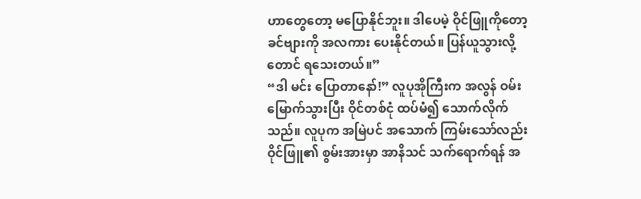ဟာတွေတော့ မပြောနိုင်ဘူး။ ဒါပေမဲ့ ဝိုင်ဖြူကိုတော့ ခင်ဗျားကို အလကား ပေးနိုင်တယ်။ ပြန်ယူသွားလို့တောင် ရသေးတယ်။”
“ဒါ မင်း ပြောတာနော်!” လူပုအိုကြီးက အလွန် ဝမ်းမြောက်သွားပြီး ဝိုင်တစ်ငုံ ထပ်မံ၍ သောက်လိုက်သည်။ လူပုက အမြဲပင် အသောက် ကြမ်းသော်လည်း ဝိုင်ဖြူ၏ စွမ်းအားမှာ အာနိသင် သက်ရောက်ရန် အ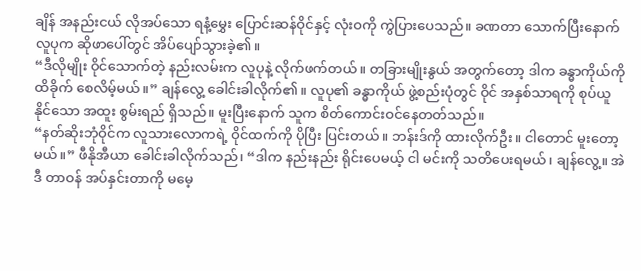ချိန် အနည်းငယ် လိုအပ်သော ရနံ့မွှေး ပြောင်းဆန်ဝိုင်နှင့် လုံးဝကို ကွဲပြားပေသည်။ ခဏတာ သောက်ပြီးနောက် လူပုက ဆိုဖာပေါ်တွင် အိပ်ပျော်သွားခဲ့၏။
“ဒီလိုမျိုး ဝိုင်သောက်တဲ့ နည်းလမ်းက လူပုနဲ့ လိုက်ဖက်တယ်။ တခြားမျိုးနွယ် အတွက်တော့ ဒါက ခန္ဓာကိုယ်ကို ထိခိုက် စေလိမ့်မယ်။” ချန်လွေ့ ခေါင်းခါလိုက်၏။ လူပု၏ ခန္ဓာကိုယ် ဖွဲ့စည်းပုံတွင် ဝိုင် အနှစ်သာရကို စုပ်ယူနိုင်သော အထူး စွမ်းရည် ရှိသည်။ မူးပြီးနောက် သူက စိတ်ကောင်းဝင်နေတတ်သည်။
“နတ်ဆိုးဘုံဝိုင်က လူသားလောကရဲ့ ဝိုင်ထက်ကို ပိုပြီး ပြင်းတယ်။ ဘန်းဒ်ကို ထားလိုက်ဦး။ ငါတောင် မူးတော့မယ်။” ဖီနိုအီယာ ခေါင်းခါလိုက်သည်၊ “ဒါက နည်းနည်း ရိုင်းပေမယ့် ငါ မင်းကို သတိပေးရမယ်၊ ချန်လွေ့။ အဲဒီ တာဝန် အပ်နှင်းတာကို မမေ့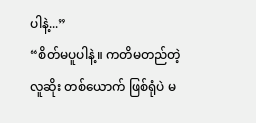ပါနဲ့...”
“စိတ်မပူပါနဲ့။ ကတိမတည်တဲ့ လူဆိုး တစ်ယောက် ဖြစ်ရုံပဲ မ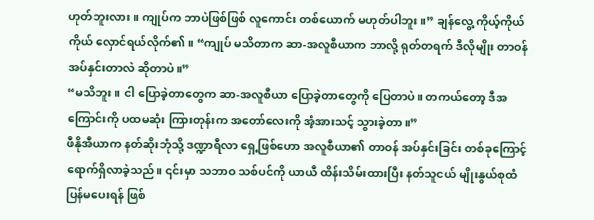ဟုတ်ဘူးလား။ ကျုပ်က ဘာပဲဖြစ်ဖြစ် လူကောင်း တစ်ယောက် မဟုတ်ပါဘူး။” ချန်လွေ့ ကိုယ့်ကိုယ်ကိုယ် လှောင်ရယ်လိုက်၏။ “ကျုပ် မသိတာက ဆာ-အလူစီယာက ဘာလို့ ရုတ်တရက် ဒီလိုမျိုး တာဝန် အပ်နှင်းတာလဲ ဆိုတာပဲ။”
“မသိဘူး။ ငါ ပြောခဲ့တာတွေက ဆာ-အလူစီယာ ပြောခဲ့တာတွေကို ပြေတာပဲ။ တကယ်တော့ ဒီအကြောင်းကို ပထမဆုံး ကြားတုန်းက အတော်လေးကို အံ့အားသင့် သွားခဲ့တာ။”
ဖီနိုအီယာက နတ်ဆိုးဘုံသို့ ဒဏ္ဍာရီလာ ရှေ့ဖြစ်ဟော အလူစီယာ၏ တာဝန် အပ်နှင်းခြင်း တစ်ခုကြောင့် ရောက်ရှိလာခဲ့သည်။ ၎င်းမှာ သဘာဝ သစ်ပင်ကို ယာယီ ထိန်းသိမ်းထားပြီး နတ်သူငယ် မျိုးနွယ်စုထံ ပြန်မပေးရန် ဖြစ်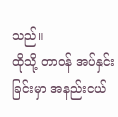သည်။
ထိုသို့ တာဝန် အပ်နှင်းခြင်းမှာ အနည်းငယ်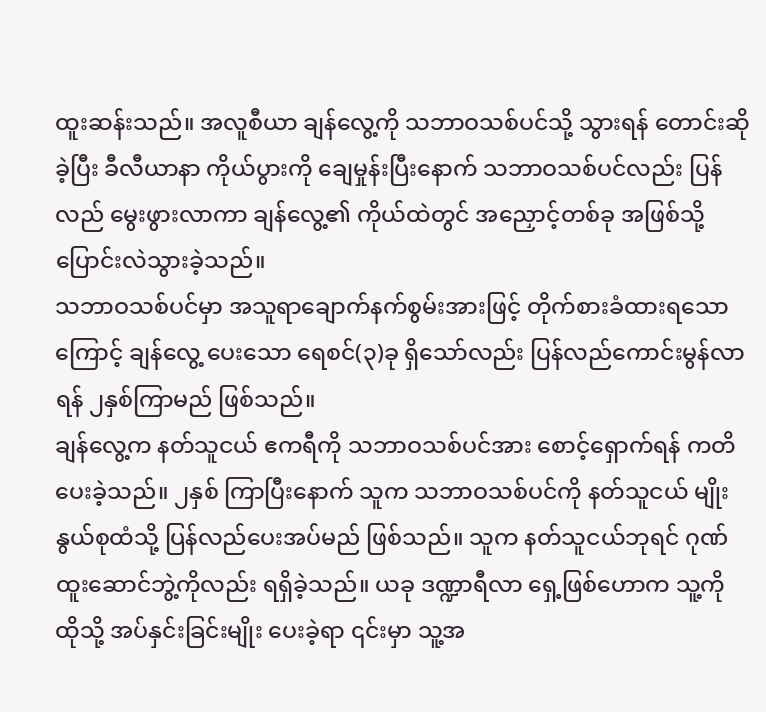ထူးဆန်းသည်။ အလူစီယာ ချန်လွေ့ကို သဘာဝသစ်ပင်သို့ သွားရန် တောင်းဆိုခဲ့ပြီး ခီလီယာနာ ကိုယ်ပွားကို ချေမှုန်းပြီးနောက် သဘာဝသစ်ပင်လည်း ပြန်လည် မွေးဖွားလာကာ ချန်လွေ့၏ ကိုယ်ထဲတွင် အညှောင့်တစ်ခု အဖြစ်သို့ ပြောင်းလဲသွားခဲ့သည်။
သဘာဝသစ်ပင်မှာ အသူရာချောက်နက်စွမ်းအားဖြင့် တိုက်စားခံထားရသောကြောင့် ချန်လွေ့ ပေးသော ရေစင်(၃)ခု ရှိသော်လည်း ပြန်လည်ကောင်းမွန်လာရန် ၂နှစ်ကြာမည် ဖြစ်သည်။
ချန်လွေ့က နတ်သူငယ် ဧကရီကို သဘာဝသစ်ပင်အား စောင့်ရှောက်ရန် ကတိပေးခဲ့သည်။ ၂နှစ် ကြာပြီးနောက် သူက သဘာဝသစ်ပင်ကို နတ်သူငယ် မျိုးနွယ်စုထံသို့ ပြန်လည်ပေးအပ်မည် ဖြစ်သည်။ သူက နတ်သူငယ်ဘုရင် ဂုဏ်ထူးဆောင်ဘွဲ့ကိုလည်း ရရှိခဲ့သည်။ ယခု ဒဏ္ဍာရီလာ ရှေ့ဖြစ်ဟောက သူ့ကို ထိုသို့ အပ်နှင်းခြင်းမျိုး ပေးခဲ့ရာ ၎င်းမှာ သူ့အ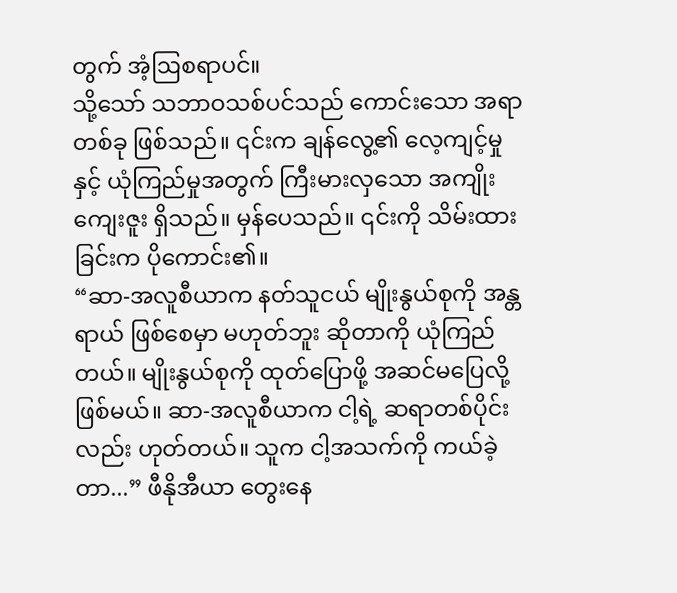တွက် အံ့ဩစရာပင်။
သို့သော် သဘာဝသစ်ပင်သည် ကောင်းသော အရာတစ်ခု ဖြစ်သည်။ ၎င်းက ချန်လွေ့၏ လေ့ကျင့်မှုနှင့် ယုံကြည်မှုအတွက် ကြီးမားလှသော အကျိုးကျေးဇူး ရှိသည်။ မှန်ပေသည်။ ၎င်းကို သိမ်းထားခြင်းက ပိုကောင်း၏။
“ဆာ-အလူစီယာက နတ်သူငယ် မျိုးနွယ်စုကို အန္တရာယ် ဖြစ်စေမှာ မဟုတ်ဘူး ဆိုတာကို ယုံကြည်တယ်။ မျိုးနွယ်စုကို ထုတ်ပြောဖို့ အဆင်မပြေလို့ ဖြစ်မယ်။ ဆာ-အလူစီယာက ငါ့ရဲ့ ဆရာတစ်ပိုင်းလည်း ဟုတ်တယ်။ သူက ငါ့အသက်ကို ကယ်ခဲ့တာ...” ဖီနိုအီယာ တွေးနေ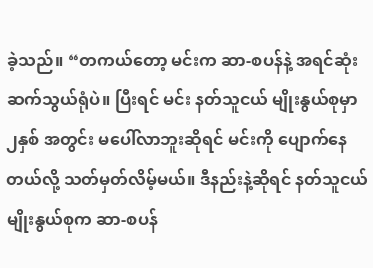ခဲ့သည်။ “တကယ်တော့ မင်းက ဆာ-စပန်နဲ့ အရင်ဆုံး ဆက်သွယ်ရုံပဲ။ ပြီးရင် မင်း နတ်သူငယ် မျိုးနွယ်စုမှာ ၂နှစ် အတွင်း မပေါ်လာဘူးဆိုရင် မင်းကို ပျောက်နေတယ်လို့ သတ်မှတ်လိမ့်မယ်။ ဒီနည်းနဲ့ဆိုရင် နတ်သူငယ် မျိုးနွယ်စုက ဆာ-စပန်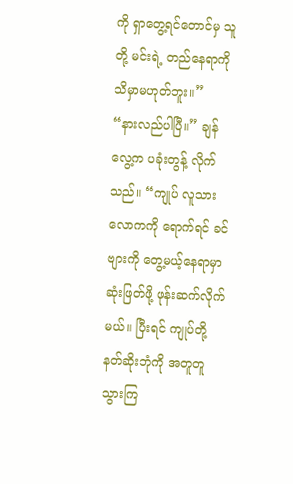ကို ရှာတွေ့ရင်တောင်မှ သူတို့ မင်းရဲ့ တည်နေရာကို သိမှာမဟုတ်ဘူး။”
“နားလည်ပါပြီ။” ချန်လွေ့က ပခုံးတွန့် လိုက်သည်။ “ကျုပ် လူသားလောကကို ရောက်ရင် ခင်ဗျားကို တွေ့မယ့်နေရာမှာ ဆုံးဖြတ်ဖို့ ဖုန်းဆက်လိုက်မယ်။ ပြီးရင် ကျုပ်တို့ နတ်ဆိုးဘုံကို အတူတူ သွားကြ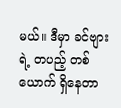မယ်။ ဒီမှာ ခင်ဗျားရဲ့ တပည့် တစ်ယောက် ရှိနေတာ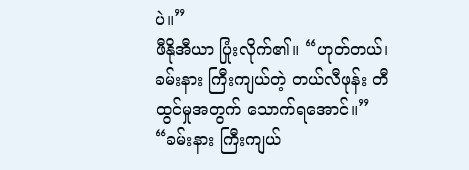ပဲ။”
ဖီနိုအီယာ ပြုံးလိုက်၏။ “ဟုတ်တယ်၊ ခမ်းနား ကြီးကျယ်တဲ့ တယ်လီဖုန်း တီထွင်မှုအတွက် သောက်ရအောင်။”
“ခမ်းနား ကြီးကျယ်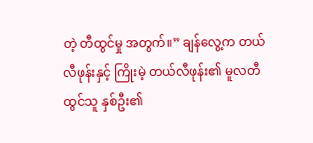တဲ့ တီထွင်မှု အတွက်။” ချန်လွေ့က တယ်လီဖုန်းနှင့် ကြိုးမဲ့ တယ်လီဖုန်း၏ မူလတီထွင်သူ နှစ်ဦး၏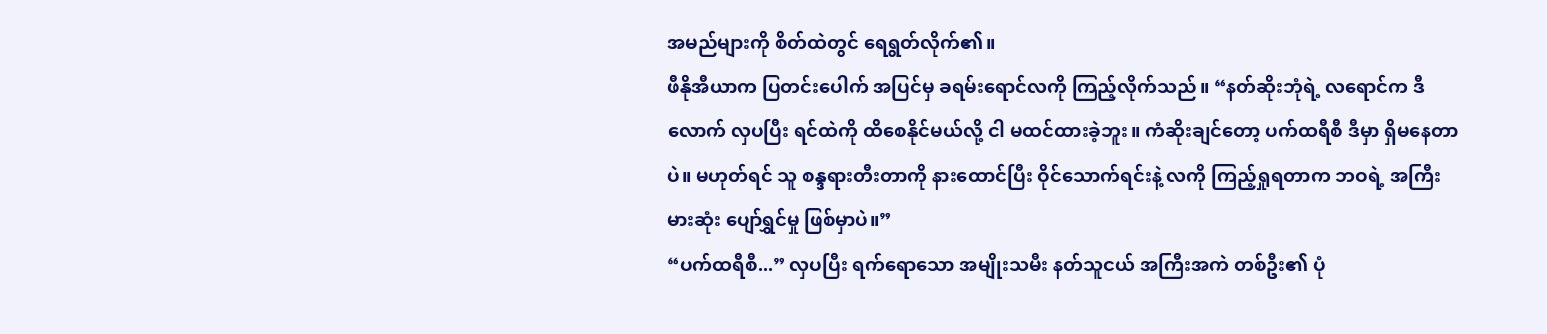အမည်များကို စိတ်ထဲတွင် ရေရွတ်လိုက်၏။
ဖီနိုအီယာက ပြတင်းပေါက် အပြင်မှ ခရမ်းရောင်လကို ကြည့်လိုက်သည်။ “နတ်ဆိုးဘုံရဲ့ လရောင်က ဒီလောက် လှပပြီး ရင်ထဲကို ထိစေနိုင်မယ်လို့ ငါ မထင်ထားခဲ့ဘူး။ ကံဆိုးချင်တော့ ပက်ထရီစီ ဒီမှာ ရှိမနေတာပဲ။ မဟုတ်ရင် သူ စန္ဒရားတီးတာကို နားထောင်ပြီး ဝိုင်သောက်ရင်းနဲ့ လကို ကြည့်ရှုရတာက ဘဝရဲ့ အကြီးမားဆုံး ပျော်ရွှင်မှု ဖြစ်မှာပဲ။”
“ပက်ထရီစီ...” လှပပြီး ရက်ရောသော အမျိုးသမီး နတ်သူငယ် အကြီးအကဲ တစ်ဦး၏ ပုံ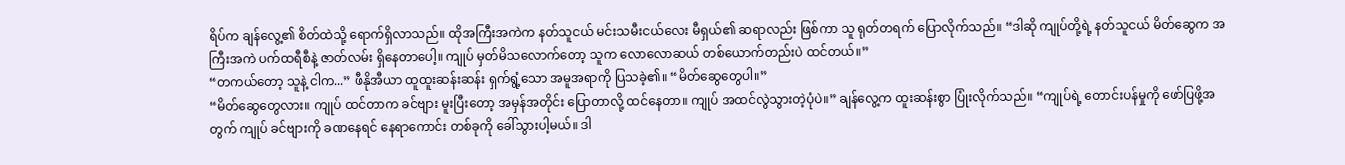ရိပ်က ချန်လွေ့၏ စိတ်ထဲသို့ ရောက်ရှိလာသည်။ ထိုအကြီးအကဲက နတ်သူငယ် မင်းသမီးငယ်လေး မီရှယ်၏ ဆရာလည်း ဖြစ်ကာ သူ ရုတ်တရက် ပြောလိုက်သည်။ “ဒါဆို ကျုပ်တို့ရဲ့ နတ်သူငယ် မိတ်ဆွေက အကြီးအကဲ ပက်ထရီစီနဲ့ ဇာတ်လမ်း ရှိနေတာပေါ့။ ကျုပ် မှတ်မိသလောက်တော့ သူက လောလောဆယ် တစ်ယောက်တည်းပဲ ထင်တယ်။”
“တကယ်တော့ သူနဲ့ ငါက...” ဖီနိုအီယာ ထူထူးဆန်းဆန်း ရှက်ရွံ့သော အမူအရာကို ပြသခဲ့၏။ “မိတ်ဆွေတွေပါ။”
“မိတ်ဆွေတွေလား။ ကျုပ် ထင်တာက ခင်ဗျား မူးပြီးတော့ အမှန်အတိုင်း ပြောတာလို့ ထင်နေတာ။ ကျုပ် အထင်လွဲသွားတဲ့ပုံပဲ။” ချန်လွေ့က ထူးဆန်းစွာ ပြုံးလိုက်သည်။ “ကျုပ်ရဲ့ တောင်းပန်မှုကို ဖော်ပြဖို့အတွက် ကျုပ် ခင်ဗျားကို ခဏနေရင် နေရာကောင်း တစ်ခုကို ခေါ်သွားပါ့မယ်။ ဒါ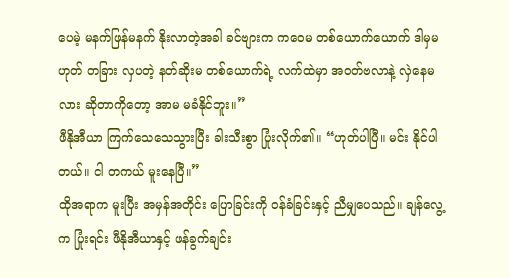ပေမဲ့ မနက်ဖြန်မနက် နိုးလာတဲ့အခါ ခင်ဗျားက ကဝေမ တစ်ယောက်ယောက် ဒါမှမဟုတ် တခြား လှပတဲ့ နတ်ဆိုးမ တစ်ယောက်ရဲ့ လက်ထဲမှာ အဝတ်ဗလာနဲ့ လှဲနေမလား ဆိုတာကိုတော့ အာမ မခံနိုင်ဘူး။”
ဖီနိုအီယာ ကြက်သေသေသွားပြီး ခါးသီးစွာ ပြုံးလိုက်၏။ “ဟုတ်ပါပြီ။ မင်း နိုင်ပါတယ်။ ငါ တကယ် မူးနေပြီ။”
ထိုအရာက မူးပြီး အမှန်အတိုင်း ပြောခြင်းကို ဝန်ခံခြင်းနှင့် ညီမျှပေသည်။ ချန်လွေ့က ပြုံးရင်း ဖီနိုအီယာနှင့် ဖန်ခွက်ချင်း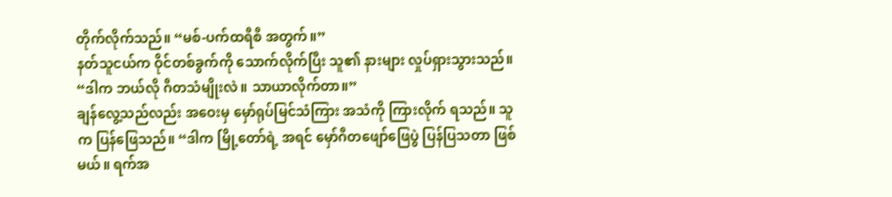တိုက်လိုက်သည်။ “မစ်-ပက်ထရီစီ အတွက်။”
နတ်သူငယ်က ဝိုင်တစ်ခွက်ကို သောက်လိုက်ပြီး သူ၏ နားများ လှုပ်ရှားသွားသည်။ “ဒါက ဘယ်လို ဂီတသံမျိုးလဲ။ သာယာလိုက်တာ။”
ချန်လွေ့သည်လည်း အဝေးမှ မှော်ရုပ်မြင်သံကြား အသံကို ကြားလိုက် ရသည်။ သူက ပြန်ဖြေသည်။ “ဒါက မြို့တော်ရဲ့ အရင် မှော်ဂီတဖျော်ဖြေပွဲ ပြန်ပြသတာ ဖြစ်မယ်။ ရက်အ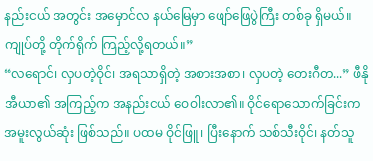နည်းငယ် အတွင်း အမှောင်လ နယ်မြေမှာ ဖျော်ဖြေပွဲကြီး တစ်ခု ရှိမယ်။ ကျုပ်တို့ တိုက်ရိုက် ကြည့်လို့ရတယ်။”
“လရောင်၊ လှပတဲ့ဝိုင်၊ အရသာရှိတဲ့ အစားအစာ၊ လှပတဲ့ တေးဂီတ...” ဖီနိုအီယာ၏ အကြည့်က အနည်းငယ် ဝေဝါးလာ၏။ ဝိုင်ရောသောက်ခြင်းက အမူးလွယ်ဆုံး ဖြစ်သည်။ ပထမ ဝိုင်ဖြူ၊ ပြီးနောက် သစ်သီးဝိုင်၊ နတ်သူ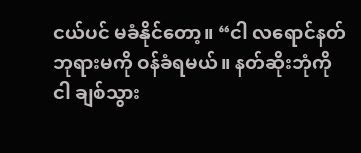ငယ်ပင် မခံနိုင်တော့။ “ငါ လရောင်နတ်ဘုရားမကို ဝန်ခံရမယ်။ နတ်ဆိုးဘုံကို ငါ ချစ်သွား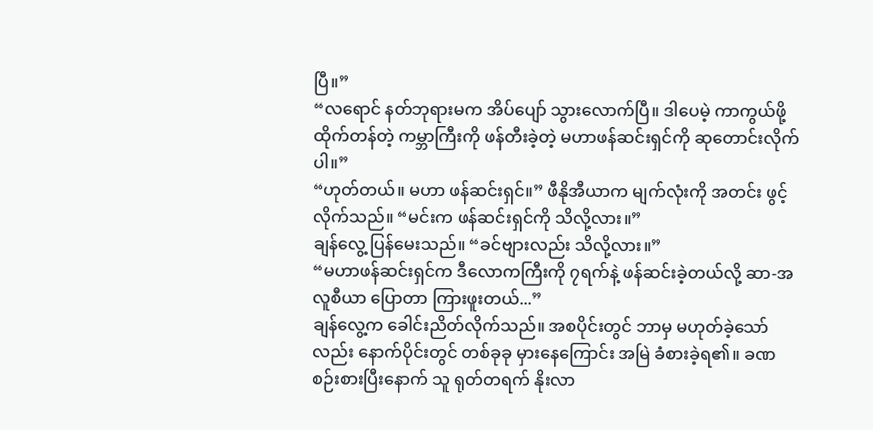ပြီ။”
“လရောင် နတ်ဘုရားမက အိပ်ပျော် သွားလောက်ပြီ။ ဒါပေမဲ့ ကာကွယ်ဖို့ ထိုက်တန်တဲ့ ကမ္ဘာကြီးကို ဖန်တီးခဲ့တဲ့ မဟာဖန်ဆင်းရှင်ကို ဆုတောင်းလိုက်ပါ။”
“ဟုတ်တယ်။ မဟာ ဖန်ဆင်းရှင်။” ဖီနိုအီယာက မျက်လုံးကို အတင်း ဖွင့်လိုက်သည်။ “မင်းက ဖန်ဆင်းရှင်ကို သိလို့လား။”
ချန်လွေ့ ပြန်မေးသည်။ “ခင်ဗျားလည်း သိလို့လား။”
“မဟာဖန်ဆင်းရှင်က ဒီလောကကြီးကို ၇ရက်နဲ့ ဖန်ဆင်းခဲ့တယ်လို့ ဆာ-အလူစီယာ ပြောတာ ကြားဖူးတယ်...”
ချန်လွေ့က ခေါင်းညိတ်လိုက်သည်။ အစပိုင်းတွင် ဘာမှ မဟုတ်ခဲ့သော်လည်း နောက်ပိုင်းတွင် တစ်ခုခု မှားနေကြောင်း အမြဲ ခံစားခဲ့ရ၏။ ခဏ စဉ်းစားပြီးနောက် သူ ရုတ်တရက် နိုးလာ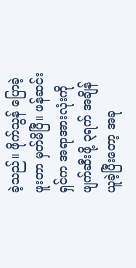ခဲ့သည်။ ဖိုက်သွန် ပြောခဲ့ဖူးတာ မှတ်မိပြီ။ ဖန်ဆင်းရှင်က အရာအားလုံးကို ဖျက်ဆီးဖို့ ၃ရက် အချိန် ယူခဲ့ပြီးတော့ အခု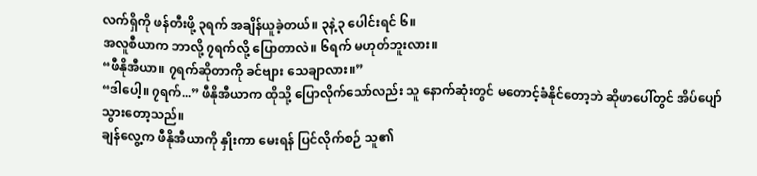လက်ရှိကို ဖန်တီးဖို့ ၃ရက် အချိန်ယူခဲ့တယ်။ ၃နဲ့၃ ပေါင်းရင် ၆။
အလူစီယာက ဘာလို့ ၇ရက်လို့ ပြောတာလဲ။ ၆ရက် မဟုတ်ဘူးလား။
“ဖီနိုအီယာ။ ၇ရက်ဆိုတာကို ခင်ဗျား သေချာလား။”
“ဒါပေါ့။ ၇ရက်...” ဖီနိုအီယာက ထိုသို့ ပြောလိုက်သော်လည်း သူ နောက်ဆုံးတွင် မတောင့်ခံနိုင်တော့ဘဲ ဆိုဖာပေါ်တွင် အိပ်ပျော်သွားတော့သည်။
ချန်လွေ့က ဖီနိုအီယာကို နှိုးကာ မေးရန် ပြင်လိုက်စဉ် သူ၏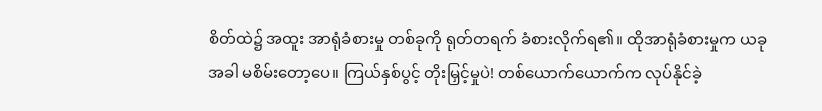စိတ်ထဲ၌ အထူး အာရုံခံစားမှု တစ်ခုကို ရုတ်တရက် ခံစားလိုက်ရ၏။ ထိုအာရုံခံစားမှုက ယခုအခါ မစိမ်းတော့ပေ။ ကြယ်နှစ်ပွင့် တိုးမြှင့်မှုပဲ! တစ်ယောက်ယောက်က လုပ်နိုင်ခဲ့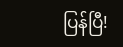ပြန်ပြီ!